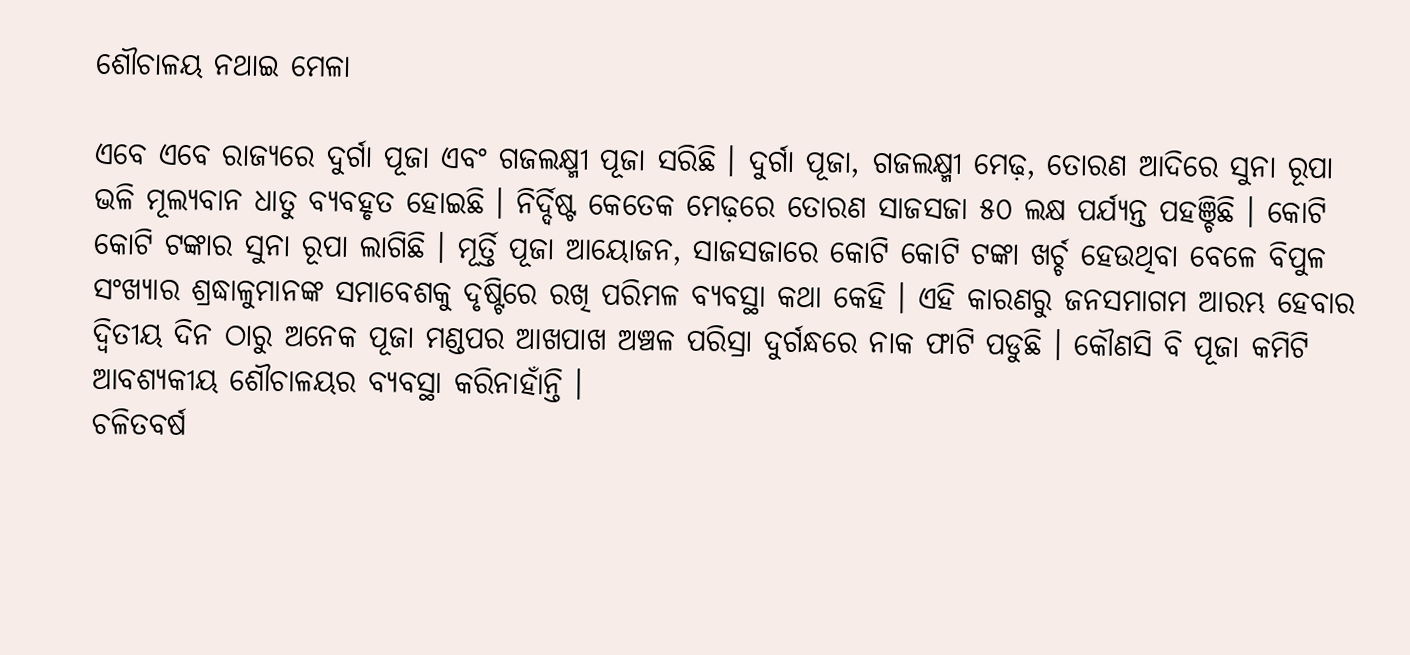ଶୌଚାଳୟ ନଥାଇ ମେଳା

ଏବେ ଏବେ ରାଜ୍ୟରେ ଦୁର୍ଗା ପୂଜା ଏବଂ ଗଜଲକ୍ଷ୍ମୀ ପୂଜା ସରିଛି । ଦୁର୍ଗା ପୂଜା, ଗଜଲକ୍ଷ୍ମୀ ମେଢ଼, ତୋରଣ ଆଦିରେ ସୁନା ରୂପା ଭଳି ମୂଲ୍ୟବାନ ଧାତୁ ବ୍ୟବହୃତ ହୋଇଛି । ନିର୍ଦ୍ଦିଷ୍ଟ କେତେକ ମେଢ଼ରେ ତୋରଣ ସାଜସଜା ୫୦ ଲକ୍ଷ ପର୍ଯ୍ୟନ୍ତ ପହଞ୍ଚିଛି । କୋଟି କୋଟି ଟଙ୍କାର ସୁନା ରୂପା ଲାଗିଛି । ମୂର୍ତ୍ତି ପୂଜା ଆୟୋଜନ, ସାଜସଜାରେ କୋଟି କୋଟି ଟଙ୍କା ଖର୍ଚ୍ଚ ହେଉଥିବା ବେଳେ ବିପୁଳ ସଂଖ୍ୟାର ଶ୍ରଦ୍ଧାଳୁମାନଙ୍କ ସମାବେଶକୁ ଦୃଷ୍ଟିରେ ରଖି ପରିମଳ ବ୍ୟବସ୍ଥା କଥା କେହି । ଏହି କାରଣରୁ ଜନସମାଗମ ଆରମ୍ଭ ହେବାର ଦ୍ୱିତୀୟ ଦିନ ଠାରୁ ଅନେକ ପୂଜା ମଣ୍ଡପର ଆଖପାଖ ଅଞ୍ଚଳ ପରିସ୍ରା ଦୁର୍ଗନ୍ଧରେ ନାକ ଫାଟି ପଡୁଛି । କୌଣସି ବି ପୂଜା କମିଟି ଆବଶ୍ୟକୀୟ ଶୌଚାଳୟର ବ୍ୟବସ୍ଥା କରିନାହାଁନ୍ତି ।
ଚଳିତବର୍ଷ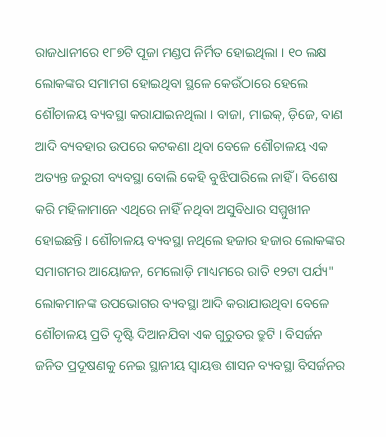ରାଜଧାନୀରେ ୧୮୭ଟି ପୂଜା ମଣ୍ଡପ ନିର୍ମିତ ହୋଇଥିଲା । ୧୦ ଲକ୍ଷ ଲୋକଙ୍କର ସମାମଗ ହୋଇଥିବା ସ୍ଥଳେ କେଉଁଠାରେ ହେଲେ ଶୌଚାଳୟ ବ୍ୟବସ୍ଥା କରାଯାଇନଥିଲା । ବାଜା, ମାଇକ୍‌, ଡ଼ିଜେ, ବାଣ ଆଦି ବ୍ୟବହାର ଉପରେ କଟକଣା ଥିବା ବେଳେ ଶୌଚାଳୟ ଏକ ଅତ୍ୟନ୍ତ ଜରୁରୀ ବ୍ୟବସ୍ଥା ବୋଲି କେହି ବୁଝିପାରିଲେ ନାହିଁ । ବିଶେଷ କରି ମହିଳାମାନେ ଏଥିରେ ନାହିଁ ନଥିବା ଅସୁବିଧାର ସମ୍ମୁଖୀନ ହୋଇଛନ୍ତି । ଶୌଚାଳୟ ବ୍ୟବସ୍ଥା ନଥିଲେ ହଜାର ହଜାର ଲୋକଙ୍କର ସମାଗମର ଆୟୋଜନ, ମେଲୋଡ଼ି ମାଧ୍ୟମରେ ରାତି ୧୨ଟା ପର୍ଯ୍ୟ" ଲୋକମାନଙ୍କ ଉପଭୋଗର ବ୍ୟବସ୍ଥା ଆଦି କରାଯାଉଥିବା ବେଳେ ଶୌଚାଳୟ ପ୍ରତି ଦୃଷ୍ଟି ଦିଆନଯିବା ଏକ ଗୁରୁତର ତ୍ରୁଟି । ବିସର୍ଜନ ଜନିତ ପ୍ରଦୂଷଣକୁ ନେଇ ସ୍ଥାନୀୟ ସ୍ୱାୟତ୍ତ ଶାସନ ବ୍ୟବସ୍ଥା ବିସର୍ଜନର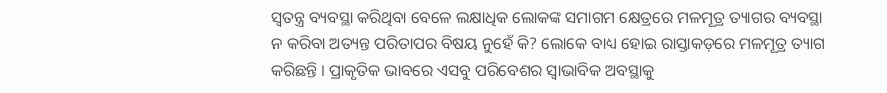ସ୍ୱତନ୍ତ୍ର ବ୍ୟବସ୍ଥା କରିଥିବା ବେଳେ ଲକ୍ଷାଧିକ ଲୋକଙ୍କ ସମାଗମ କ୍ଷେତ୍ରରେ ମଳମୂତ୍ର ତ୍ୟାଗର ବ୍ୟବସ୍ଥା ନ କରିବା ଅତ୍ୟନ୍ତ ପରିତାପର ବିଷୟ ନୁହେଁ କି? ଲୋକେ ବାଧ୍ୟ ହୋଇ ରାସ୍ତାକଡ଼ରେ ମଳମୂତ୍ର ତ୍ୟାଗ କରିଛନ୍ତି । ପ୍ରାକୃତିକ ଭାବରେ ଏସବୁ ପରିବେଶର ସ୍ୱାଭାବିକ ଅବସ୍ଥାକୁ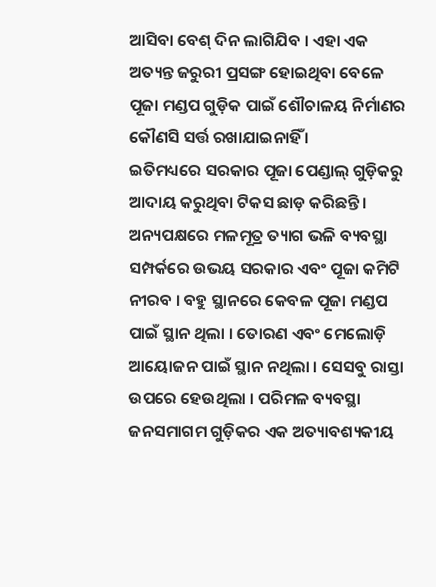ଆସିବା ବେଶ୍‌ ଦିନ ଲାଗିଯିବ । ଏହା ଏକ ଅତ୍ୟନ୍ତ ଜରୁରୀ ପ୍ରସଙ୍ଗ ହୋଇଥିବା ବେଳେ ପୂଜା ମଣ୍ଡପ ଗୁଡ଼ିକ ପାଇଁ ଶୌଚାଳୟ ନିର୍ମାଣର କୌଣସି ସର୍ତ୍ତ ରଖାଯାଇନାହିଁ ।
ଇତିମଧ୍ୟରେ ସରକାର ପୂଜା ପେଣ୍ଡାଲ୍‌ ଗୁଡ଼ିକରୁ ଆଦାୟ କରୁଥିବା ଟିକସ ଛାଡ଼ କରିଛନ୍ତି । ଅନ୍ୟପକ୍ଷରେ ମଳମୂତ୍ର ତ୍ୟାଗ ଭଳି ବ୍ୟବସ୍ଥା ସମ୍ପର୍କରେ ଉଭୟ ସରକାର ଏବଂ ପୂଜା କମିଟି ନୀରବ । ବହୁ ସ୍ଥାନରେ କେବଳ ପୂଜା ମଣ୍ଡପ ପାଇଁ ସ୍ଥାନ ଥିଲା । ତୋରଣ ଏବଂ ମେଲୋଡ଼ି ଆୟୋଜନ ପାଇଁ ସ୍ଥାନ ନଥିଲା । ସେସବୁ ରାସ୍ତା ଉପରେ ହେଉଥିଲା । ପରିମଳ ବ୍ୟବସ୍ଥା ଜନସମାଗମ ଗୁଡ଼ିକର ଏକ ଅତ୍ୟାବଶ୍ୟକୀୟ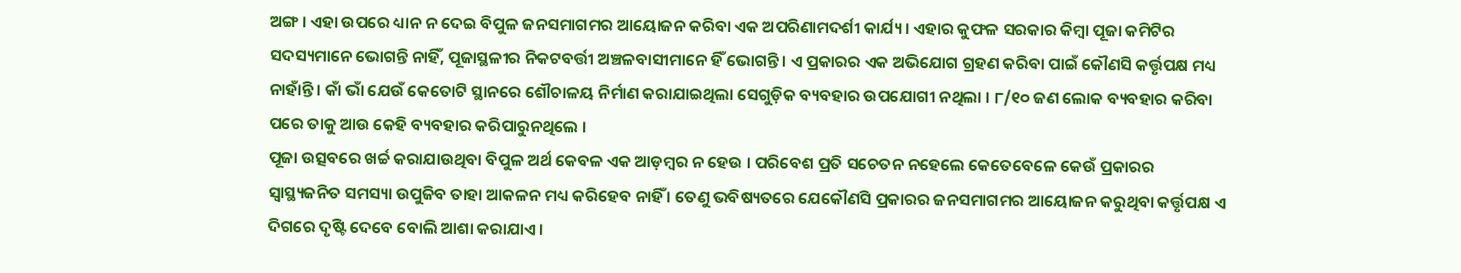ଅଙ୍ଗ । ଏହା ଉପରେ ଧ୍ୟାନ ନ ଦେଇ ବିପୁଳ ଜନସମାଗମର ଆୟୋଜନ କରିବା ଏକ ଅପରିଣାମଦର୍ଶୀ କାର୍ଯ୍ୟ । ଏହାର କୁଫଳ ସରକାର କିମ୍ବା ପୂଜା କମିଟିର ସଦସ୍ୟମାନେ ଭୋଗନ୍ତି ନାହିଁ, ପୂଜାସ୍ଥଳୀର ନିକଟବର୍ତ୍ତୀ ଅଞ୍ଚଳବାସୀମାନେ ହିଁ ଭୋଗନ୍ତି । ଏ ପ୍ରକାରର ଏକ ଅଭିଯୋଗ ଗ୍ରହଣ କରିବା ପାଇଁ କୌଣସି କର୍ତ୍ତୃପକ୍ଷ ମଧ୍ୟ ନାହାଁନ୍ତି । କାଁ ଭାଁ ଯେଉଁ କେତୋଟି ସ୍ଥାନରେ ଶୌଚାଳୟ ନିର୍ମାଣ କରାଯାଇଥିଲା ସେଗୁଡ଼ିକ ବ୍ୟବହାର ଉପଯୋଗୀ ନଥିଲା । ୮/୧୦ ଜଣ ଲୋକ ବ୍ୟବହାର କରିବା ପରେ ତାକୁ ଆଉ କେହି ବ୍ୟବହାର କରିପାରୁନଥିଲେ ।
ପୂଜା ଉତ୍ସବରେ ଖର୍ଚ୍ଚ କରାଯାଉଥିବା ବିପୁଳ ଅର୍ଥ କେବଳ ଏକ ଆଡ଼ମ୍ବର ନ ହେଉ । ପରିବେଶ ପ୍ରତି ସଚେତନ ନହେଲେ କେତେବେଳେ କେଉଁ ପ୍ରକାରର ସ୍ୱାସ୍ଥ୍ୟଜନିତ ସମସ୍ୟା ଉପୁଜିବ ତାହା ଆକଳନ ମଧ୍ୟ କରିହେବ ନାହିଁ । ତେଣୁ ଭବିଷ୍ୟତରେ ଯେକୌଣସି ପ୍ରକାରର ଜନସମାଗମର ଆୟୋଜନ କରୁଥିବା କର୍ତ୍ତୃପକ୍ଷ ଏ ଦିଗରେ ଦୃଷ୍ଟି ଦେବେ ବୋଲି ଆଶା କରାଯାଏ ।